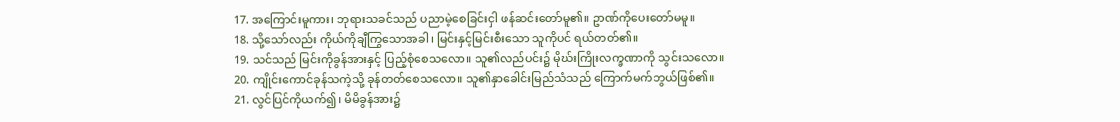17. အကြောင်းမူကား၊ ဘုရားသခင်သည် ပညာမဲ့စေခြင်းငှါ ဖန်ဆင်းတော်မူ၏။ ဥာဏ်ကိုပေးတော်မမူ။
18. သို့သော်လည်း ကိုယ်ကိုချီကြွသောအခါ၊ မြင်းနှင့်မြင်းစီးသော သူကိုပင် ရယ်တတ်၏။
19. သင်သည် မြင်းကိုခွန်အားနှင့် ပြည့်စုံစေသလော။ သူ၏လည်ပင်း၌ မိုဃ်းကြိုးလက္ခဏာကို သွင်းသလော။
20. ကျိုင်းကောင်ခုန်သကဲ့သို့ ခုန်တတ်စေသလော။ သူ၏နှာခေါင်းမြည်သံသည် ကြောက်မက်ဘွယ်ဖြစ်၏။
21. လွင်ပြင်ကိုယက်၍၊ မိမိခွန်အား၌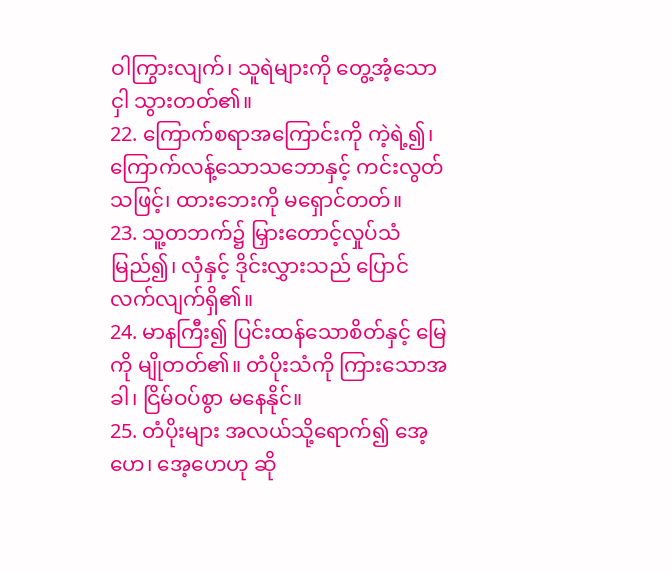ဝါကြွားလျက်၊ သူရဲများကို တွေ့အံ့သောငှါ သွားတတ်၏။
22. ကြောက်စရာအကြောင်းကို ကဲ့ရဲ့၍၊ ကြောက်လန့်သောသဘောနှင့် ကင်းလွတ်သဖြင့်၊ ထားဘေးကို မရှောင်တတ်။
23. သူ့တဘက်၌ မြှားတောင့်လှုပ်သံမြည်၍၊ လှံနှင့် ဒိုင်းလွှားသည် ပြောင်လက်လျက်ရှိ၏။
24. မာနကြီး၍ ပြင်းထန်သောစိတ်နှင့် မြေကို မျိုတတ်၏။ တံပိုးသံကို ကြားသောအခါ၊ ငြိမ်ဝပ်စွာ မနေနိုင်။
25. တံပိုးများ အလယ်သို့ရောက်၍ အေ့ဟေ၊ အေ့ဟေဟု ဆို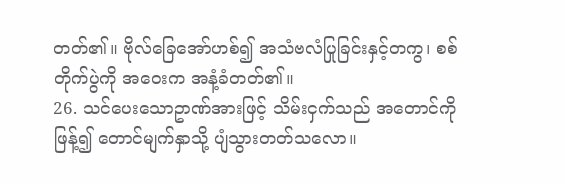တတ်၏။ ဗိုလ်ခြေအော်ဟစ်၍ အသံဗလံပြုခြင်းနှင့်တကွ၊ စစ်တိုက်ပွဲကို အဝေးက အနံ့ခံတတ်၏။
26. သင်ပေးသောဥာဏ်အားဖြင့် သိမ်းငှက်သည် အတောင်ကိုဖြန့်၍ တောင်မျက်နှာသို့ ပျံသွားတတ်သလော။